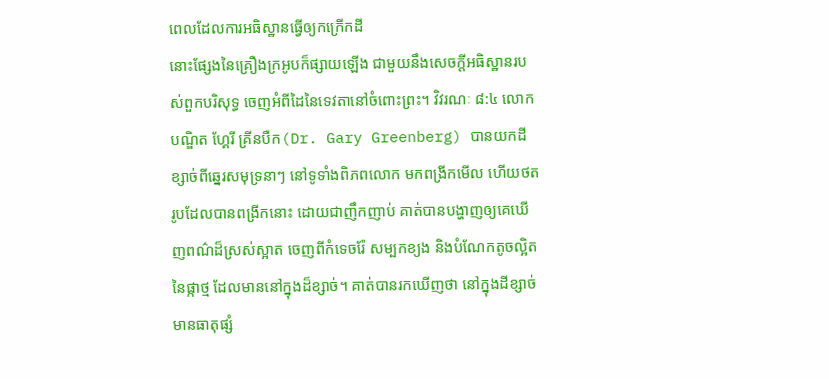ពេលដែលការអធិស្ឋានធ្វើឲ្យកក្រើកដី
នោះផ្សែងនៃគ្រឿងក្រអូបក៏ផ្សាយឡើង ជាមួយនឹងសេចក្តីអធិស្ឋានរបស់ពួកបរិសុទ្ធ ចេញអំពីដៃនៃទេវតានៅចំពោះព្រះ។ វិវរណៈ ៨:៤ លោកបណ្ឌិត ហ្គែរី គ្រីនបឺក(Dr. Gary Greenberg) បានយកដីខ្សាច់ពីឆ្នេរសមុទ្រនាៗ នៅទូទាំងពិភពលោក មកពង្រីកមើល ហើយថតរូបដែលបានពង្រីកនោះ ដោយជាញឹកញាប់ គាត់បានបង្ហាញឲ្យគេឃើញពណ៌ដ៏ស្រស់ស្អាត ចេញពីកំទេចរ៉ែ សម្បកខ្យង និងបំណែកតូចល្អិតនៃផ្កាថ្ម ដែលមាននៅក្នុងដ៏ខ្សាច់។ គាត់បានរកឃើញថា នៅក្នុងដីខ្សាច់មានធាតុផ្សំ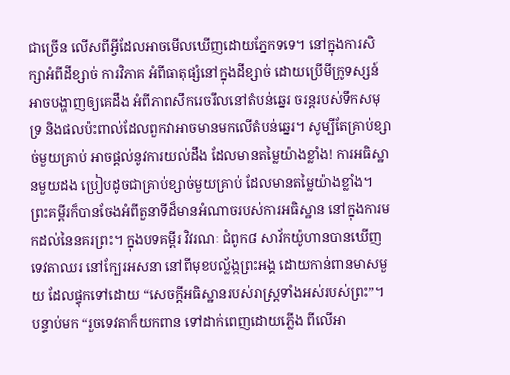ជាច្រើន លើសពីអ្វីដែលអាចមើលឃើញដោយភ្នែកទទេ។ នៅក្នុងការសិក្សាអំពីដីខ្សាច់ ការវិភាគ អំពីធាតុផ្សំនៅក្នុងដីខ្សាច់ ដោយប្រើមីក្រូទស្សន៍ អាចបង្ហាញឲ្យគេដឹង អំពីភាពសឹករេចរឹលនៅតំបន់ឆ្នេរ ចរន្តរបស់ទឹកសមុទ្រ និងផលប៉ះពាល់ដែលពួកវាអាចមានមកលើតំបន់ឆ្នេរ។ សូម្បីតែគ្រាប់ខ្សាច់មួយគ្រាប់ អាចផ្តល់នូវការយល់ដឹង ដែលមានតម្លៃយ៉ាងខ្លាំង! ការអធិស្ឋានមួយដង ប្រៀបដូចជាគ្រាប់ខ្សាច់មួយគ្រាប់ ដែលមានតម្លៃយ៉ាងខ្លាំង។ ព្រះគម្ពីរក៏បានចែងអំពីតួនាទីដ៏មានអំណាចរបស់ការអធិស្ឋាន នៅក្នុងការមកដល់នៃនគរព្រះ។ ក្នុងបទគម្ពីរ វិវរណៈ ជំពូក៨ សាវ័កយ៉ូហានបានឃើញទេវតាឈរ នៅក្បែរអសនា នៅពីមុខបល្ល័ង្កព្រះអង្គ ដោយកាន់ពានមាសមួយ ដែលផ្ទុកទៅដោយ “សេចក្តីអធិស្ឋានរបស់រាស្រ្តទាំងអស់របស់ព្រះ”។ បន្ទាប់មក “រួចទេវតាក៏យកពាន ទៅដាក់ពេញដោយភ្លើង ពីលើអា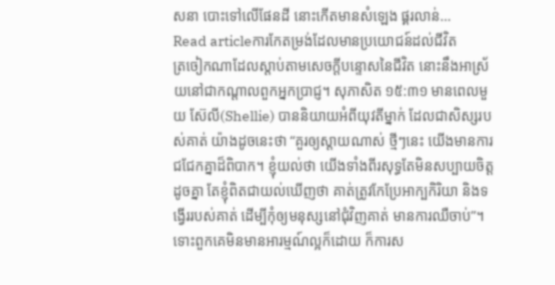សនា បោះទៅលើផែនដី នោះកើតមានសំឡេង ផ្គរលាន់…
Read articleការកែតម្រង់ដែលមានប្រយោជន៍ដល់ជីវិត
ត្រចៀកណាដែលស្តាប់តាមសេចក្តីបន្ទោសនៃជីវិត នោះនឹងអាស្រ័យនៅជាកណ្តាលពួកអ្នកប្រាជ្ញ។ សុភាសិត ១៥:៣១ មានពេលមួយ ស៊ែលី(Shellie) បាននិយាយអំពីយុវតីម្នាក់ ដែលជាសិស្សរបស់គាត់ យ៉ាងដូចនេះថា “គួរឲ្យស្តាយណាស់ ថ្មីៗនេះ យើងមានការជជែកគ្នាដ៏ពិបាក។ ខ្ញុំយល់ថា យើងទាំងពីរសុទ្ធតែមិនសប្បាយចិត្តដូចគ្នា តែខ្ញុំពិតជាយល់ឃើញថា គាត់ត្រូវកែប្រែអាក្បកិរិយា និងទង្វើររបស់គាត់ ដើម្បីកុំឲ្យមនុស្សនៅជុំវិញគាត់ មានការឈឺចាប់”។ ទោះពួកគេមិនមានអារម្មណ៍ល្អក៏ដោយ ក៏ការស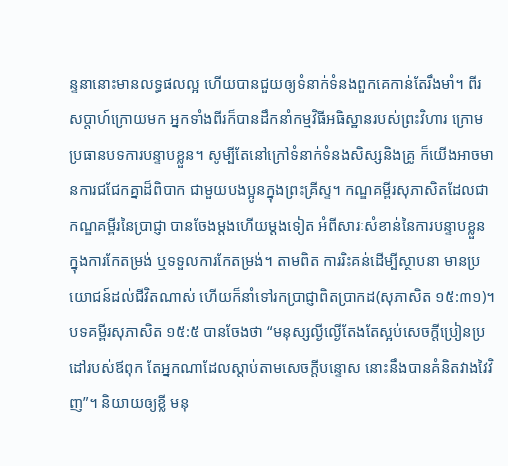ន្ទនានោះមានលទ្ធផលល្អ ហើយបានជួយឲ្យទំនាក់ទំនងពួកគេកាន់តែរឹងមាំ។ ពីរសប្តាហ៍ក្រោយមក អ្នកទាំងពីរក៏បានដឹកនាំកម្មវិធីអធិស្ឋានរបស់ព្រះវិហារ ក្រោមប្រធានបទការបន្ទាបខ្លួន។ សូម្បីតែនៅក្រៅទំនាក់ទំនងសិស្សនិងគ្រូ ក៏យើងអាចមានការជជែកគ្នាដ៏ពិបាក ជាមួយបងប្អូនក្នុងព្រះគ្រីស្ទ។ កណ្ឌគម្ពីរសុភាសិតដែលជាកណ្ឌគម្ពីរនៃប្រាជ្ញា បានចែងម្តងហើយម្តងទៀត អំពីសារៈសំខាន់នៃការបន្ទាបខ្លួន ក្នុងការកែតម្រង់ ឬទទួលការកែតម្រង់។ តាមពិត ការរិះគន់ដើម្បីស្ថាបនា មានប្រយោជន៍ដល់ជីវិតណាស់ ហើយក៏នាំទៅរកប្រាជ្ញាពិតប្រាកដ(សុភាសិត ១៥:៣១)។ បទគម្ពីរសុភាសិត ១៥:៥ បានចែងថា “មនុស្សល្ងីល្ងើតែងតែស្អប់សេចក្តីប្រៀនប្រដៅរបស់ឪពុក តែអ្នកណាដែលស្តាប់តាមសេចក្តីបន្ទោស នោះនឹងបានគំនិតវាងវៃវិញ”។ និយាយឲ្យខ្លី មនុ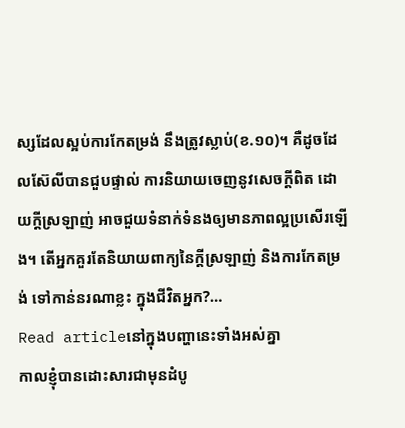ស្សដែលស្អប់ការកែតម្រង់ នឹងត្រូវស្លាប់(ខ.១០)។ គឺដូចដែលស៊ែលីបានជួបផ្ទាល់ ការនិយាយចេញនូវសេចក្តីពិត ដោយក្តីស្រឡាញ់ អាចជួយទំនាក់ទំនងឲ្យមានភាពល្អប្រសើរឡើង។ តើអ្នកគួរតែនិយាយពាក្យនៃក្តីស្រឡាញ់ និងការកែតម្រង់ ទៅកាន់នរណាខ្លះ ក្នុងជីវិតអ្នក?…
Read articleនៅក្នុងបញ្ហានេះទាំងអស់គ្នា
កាលខ្ញុំបានដោះសារជាមុនដំបូ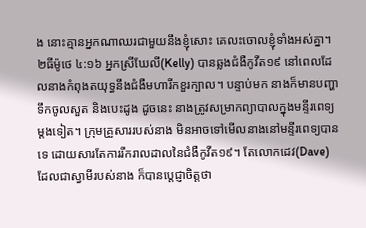ង នោះគ្មានអ្នកណាឈរជាមួយនឹងខ្ញុំសោះ គេលះចោលខ្ញុំទាំងអស់គ្នា។ ២ធីម៉ូថេ ៤:១៦ អ្នកស្រីឃែលី(Kelly) បានឆ្លងជំងឺកូវីត១៩ នៅពេលដែលនាងកំពុងតយុទ្ធនឹងជំងឺមហារីកខួរក្បាល។ បន្ទាប់មក នាងក៏មានបញ្ហាទឹកចូលសួត និងបេះដូង ដូចនេះ នាងត្រូវសម្រាកព្យាបាលក្នុងមន្ទីរពេទ្យម្តងទៀត។ ក្រុមគ្រួសាររបស់នាង មិនអាចទៅមើលនាងនៅមន្ទីរពេទ្យបានទេ ដោយសារតែការរីករាលដាលនៃជំងឺកូវីត១៩។ តែលោកដេវ(Dave) ដែលជាស្វាមីរបស់នាង ក៏បានប្តេជ្ញាចិត្តថា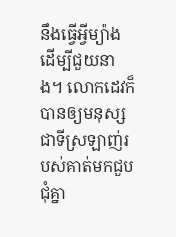នឹងធ្វើអ្វីម្យ៉ាង ដើម្បីជួយនាង។ លោកដេវក៏បានឲ្យមនុស្សជាទីស្រឡាញ់របស់គាត់មកជួបជុំគ្នា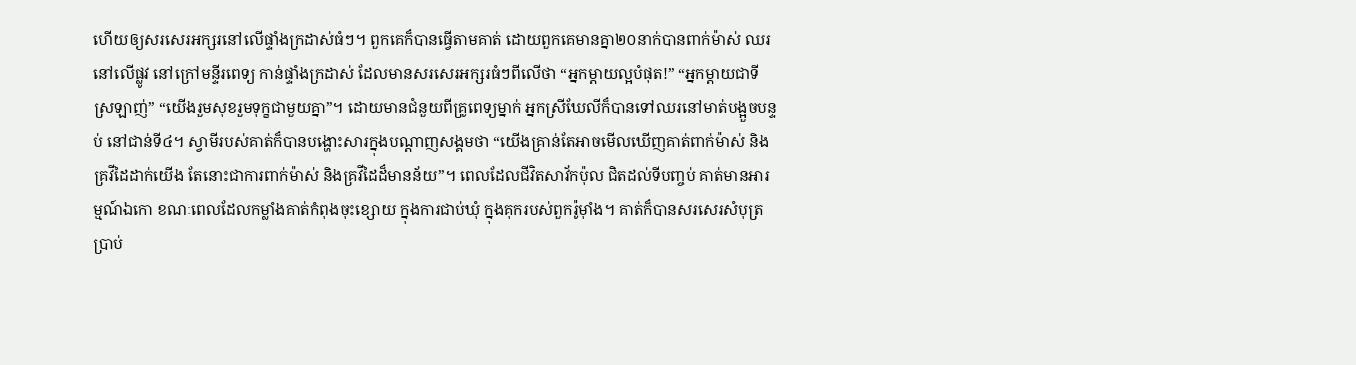ហើយឲ្យសរសេរអក្សរនៅលើផ្ទាំងក្រដាស់ធំៗ។ ពួកគេក៏បានធ្វើតាមគាត់ ដោយពួកគេមានគ្នា២០នាក់បានពាក់ម៉ាស់ ឈរនៅលើផ្លូវ នៅក្រៅមន្ទីរពេទ្យ កាន់ផ្ទាំងក្រដាស់ ដែលមានសរសេរអក្សរធំៗពីលើថា “អ្នកម្តាយល្អបំផុត!” “អ្នកម្តាយជាទីស្រឡាញ់” “យើងរួមសុខរួមទុក្ខជាមួយគ្នា”។ ដោយមានជំនួយពីគ្រូពេទ្យម្នាក់ អ្នកស្រីឃែលីក៏បានទៅឈរនៅមាត់បង្អួចបន្ទប់ នៅជាន់ទី៤។ ស្វាមីរបស់គាត់ក៏បានបង្ហោះសារក្នុងបណ្តាញសង្គមថា “យើងគ្រាន់តែអាចមើលឃើញគាត់ពាក់ម៉ាស់ និងគ្រវីដៃដាក់យើង តែនោះជាការពាក់ម៉ាស់ និងគ្រវីដៃដ៏មានន័យ”។ ពេលដែលជីវិតសាវ័កប៉ុល ជិតដល់ទីបញ្ចប់ គាត់មានអារម្មណ៍ឯកោ ខណៈពេលដែលកម្លាំងគាត់កំពុងចុះខ្សោយ ក្នុងការជាប់ឃុំ ក្នុងគុករបស់ពួករ៉ូម៉ាំង។ គាត់ក៏បានសរសេរសំបុត្រប្រាប់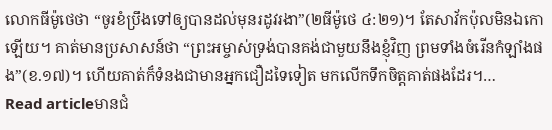លោកធីម៉ូថេថា “ចូរខំប្រឹងទៅឲ្យបានដល់មុនរដូវរងា”(២ធីម៉ូថេ ៤:២១)។ តែសាវ័កប៉ុលមិនឯកោឡើយ។ គាត់មានប្រសាសន៍ថា “ព្រះអម្ចាស់ទ្រង់បានគង់ជាមួយនឹងខ្ញុំវិញ ព្រមទាំងចំរើនកំឡាំងផង”(ខ.១៧)។ ហើយគាត់ក៏ទំនងជាមានអ្នកជឿដទៃទៀត មកលើកទឹកចិត្តគាត់ផងដែរ។…
Read articleមានជំ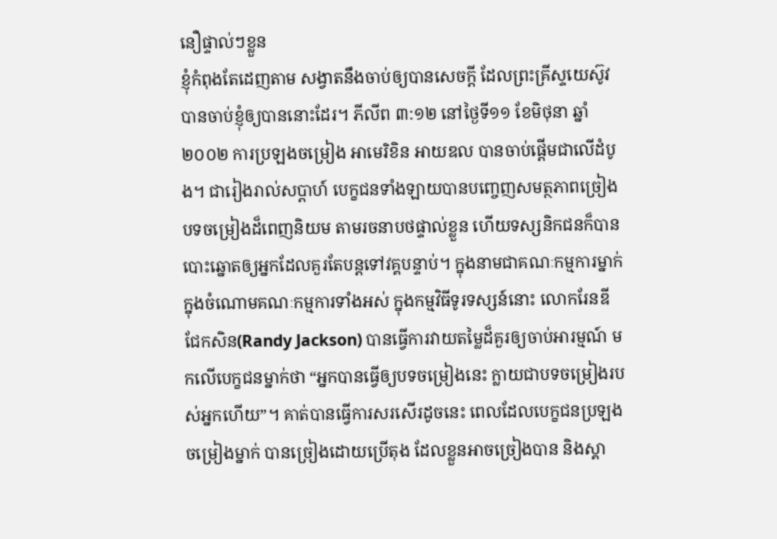នឿផ្ទាល់ៗខ្លួន
ខ្ញុំកំពុងតែដេញតាម សង្វាតនឹងចាប់ឲ្យបានសេចក្តី ដែលព្រះគ្រីស្ទយេស៊ូវបានចាប់ខ្ញុំឲ្យបាននោះដែរ។ ភីលីព ៣:១២ នៅថ្ងៃទី១១ ខែមិថុនា ឆ្នាំ២០០២ ការប្រឡងចម្រៀង អាមេរិខិន អាយឌល បានចាប់ផ្តើមជាលើដំបូង។ ជារៀងរាល់សប្តាហ៍ បេក្ខជនទាំងឡាយបានបញ្ចេញសមត្ថភាពច្រៀងបទចម្រៀងដ៏ពេញនិយម តាមរចនាបថផ្ទាល់ខ្លួន ហើយទស្សនិកជនក៏បានបោះឆ្នោតឲ្យអ្នកដែលគួរតែបន្តទៅវគ្គបន្ទាប់។ ក្នុងនាមជាគណៈកម្មការម្នាក់ ក្នុងចំណោមគណៈកម្មការទាំងអស់ ក្នុងកម្មវិធីទូរទស្សន៍នោះ លោករែនឌី ជែកសិន(Randy Jackson) បានធ្វើការវាយតម្លៃដ៏គួរឲ្យចាប់អារម្មណ៍ មកលើបេក្ខជនម្នាក់ថា “អ្នកបានធ្វើឲ្យបទចម្រៀងនេះ ក្លាយជាបទចម្រៀងរបស់អ្នកហើយ”។ គាត់បានធ្វើការសរសើរដូចនេះ ពេលដែលបេក្ខជនប្រឡងចម្រៀងម្នាក់ បានច្រៀងដោយប្រើតុង ដែលខ្លួនអាចច្រៀងបាន និងស្គា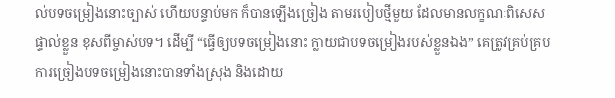ល់បទចម្រៀងនោះច្បាស់ ហើយបន្ទាប់មក ក៏បានឡើងច្រៀង តាមរបៀបថ្មីមួយ ដែលមានលក្ខណៈពិសេសផ្ទាល់ខ្លួន ខុសពីម្ចាស់បទ។ ដើម្បី “ធ្វើឲ្យបទចម្រៀងនោះ ក្លាយជាបទចម្រៀងរបស់ខ្លួនឯង” គេត្រូវគ្រប់គ្របការច្រៀងបទចម្រៀងនោះបានទាំងស្រុង និងដោយ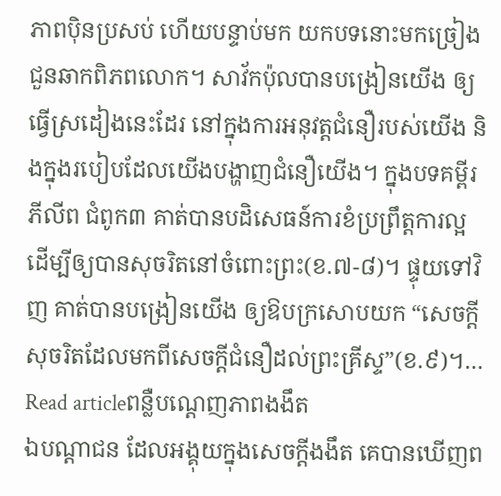ភាពប៉ិនប្រសប់ ហើយបន្ទាប់មក យកបទនោះមកច្រៀងជួនឆាកពិភពលោក។ សាវ័កប៉ុលបានបង្រៀនយើង ឲ្យធ្វើស្រដៀងនេះដែរ នៅក្នុងការអនុវត្តជំនឿរបស់យើង និងក្នុងរបៀបដែលយើងបង្ហាញជំនឿយើង។ ក្នុងបទគម្ពីរភីលីព ជំពូក៣ គាត់បានបដិសេធន៍ការខំប្រព្រឹត្តការល្អ ដើម្បីឲ្យបានសុចរិតនៅចំពោះព្រះ(ខ.៧-៨)។ ផ្ទុយទៅវិញ គាត់បានបង្រៀនយើង ឲ្យឱបក្រសោបយក “សេចក្តីសុចរិតដែលមកពីសេចក្តីជំនឿដល់ព្រះគ្រីស្ទ”(ខ.៩)។…
Read articleពន្លឺបណ្តេញភាពងងឹត
ឯបណ្តាជន ដែលអង្គុយក្នុងសេចក្តីងងឹត គេបានឃើញព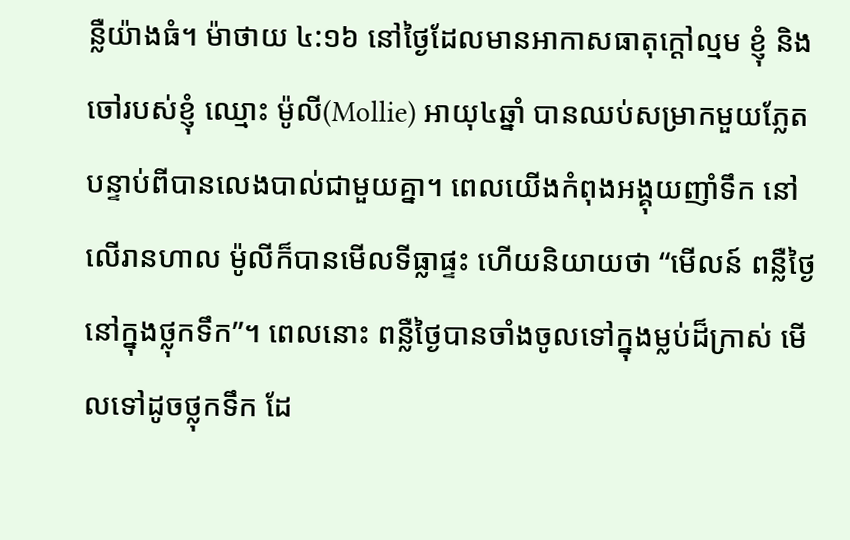ន្លឺយ៉ាងធំ។ ម៉ាថាយ ៤:១៦ នៅថ្ងៃដែលមានអាកាសធាតុក្តៅល្មម ខ្ញុំ និងចៅរបស់ខ្ញុំ ឈ្មោះ ម៉ូលី(Mollie) អាយុ៤ឆ្នាំ បានឈប់សម្រាកមួយភ្លែត បន្ទាប់ពីបានលេងបាល់ជាមួយគ្នា។ ពេលយើងកំពុងអង្គុយញាំទឹក នៅលើរានហាល ម៉ូលីក៏បានមើលទីធ្លាផ្ទះ ហើយនិយាយថា “មើលន៍ ពន្លឺថ្ងៃនៅក្នុងថ្លុកទឹក”។ ពេលនោះ ពន្លឺថ្ងៃបានចាំងចូលទៅក្នុងម្លប់ដ៏ក្រាស់ មើលទៅដូចថ្លុកទឹក ដែ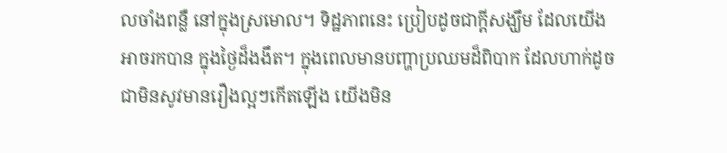លចាំងពន្លឺ នៅក្នុងស្រមោល។ ទិដ្ឋភាពនេះ ប្រៀបដូចជាក្តីសង្ឃឹម ដែលយើងអាចរកបាន ក្នុងថ្ងៃដ៏ងងឹត។ ក្នុងពេលមានបញ្ហាប្រឈមដ៏ពិបាក ដែលហាក់ដូចជាមិនសូវមានរឿងល្អៗកើតឡើង យើងមិន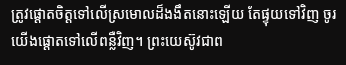ត្រូវផ្តោតចិត្តទៅលើស្រមោលដ៏ងងឹតនោះឡើយ តែផ្ទុយទៅវិញ ចូរយើងផ្តោតទៅលើពន្លឺវិញ។ ព្រះយេស៊ូវជាព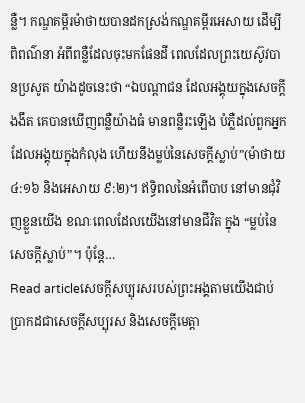ន្លឺ។ កណ្ឌគម្ពីរម៉ាថាយបានដកស្រង់កណ្ឌគម្ពីរអេសាយ ដើម្បីពិពណ៌នា អំពីពន្លឺដែលចុះមកផែនដី ពេលដែលព្រះយេស៊ូវបានប្រសូត យ៉ាងដូចនេះថា “ឯបណ្តាជន ដែលអង្គុយក្នុងសេចក្តីងងឹត គេបានឃើញពន្លឺយ៉ាងធំ មានពន្លឺរះឡើង បំភ្លឺដល់ពួកអ្នកដែលអង្គុយក្នុងកំលុង ហើយនឹងម្លប់នៃសេចក្តីស្លាប់”(ម៉ាថាយ ៤:១៦ និងអេសាយ ៩:២)។ ឥទ្ធិពលនៃអំពើបាប នៅមានជុំវិញខ្លួនយើង ខណៈពេលដែលយើងនៅមានជីវិត ក្នុង “ម្លប់នៃសេចក្តីស្លាប់”។ ប៉ុន្តែ…
Read articleសេចក្តីសប្បុរសរបស់ព្រះអង្គតាមយើងជាប់
ប្រាកដជាសេចក្តីសប្បុរស និងសេចក្តីមេត្តា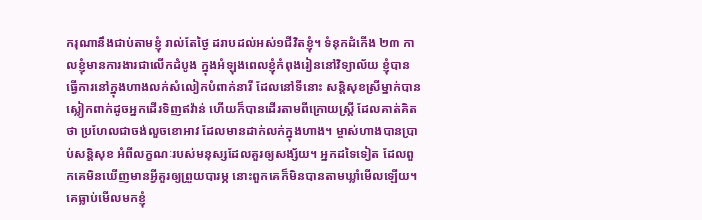ករុណានឹងជាប់តាមខ្ញុំ រាល់តែថ្ងៃ ដរាបដល់អស់១ជីវិតខ្ញុំ។ ទំនុកដំកើង ២៣ កាលខ្ញុំមានការងារជាលើកដំបូង ក្នុងអំឡុងពេលខ្ញុំកំពុងរៀននៅវិទ្យាល័យ ខ្ញុំបានធ្វើការនៅក្នុងហាងលក់សំលៀកបំពាក់នារី ដែលនៅទីនោះ សន្តិសុខស្រីម្នាក់បានស្លៀកពាក់ដូចអ្នកដើរទិញឥវ៉ាន់ ហើយក៏បានដើរតាមពីក្រោយស្រ្តី ដែលគាត់គិតថា ប្រហែលជាចង់លួចខោអាវ ដែលមានដាក់លក់ក្នុងហាង។ ម្ចាស់ហាងបានប្រាប់សន្តិសុខ អំពីលក្ខណៈរបស់មនុស្សដែលគួរឲ្យសង្ស័យ។ អ្នកដទៃទៀត ដែលពួកគេមិនឃើញមានអ្វីគួរឲ្យព្រួយបារម្ភ នោះពួកគេក៏មិនបានតាមឃ្លាំមើលឡើយ។ គេធ្លាប់មើលមកខ្ញុំ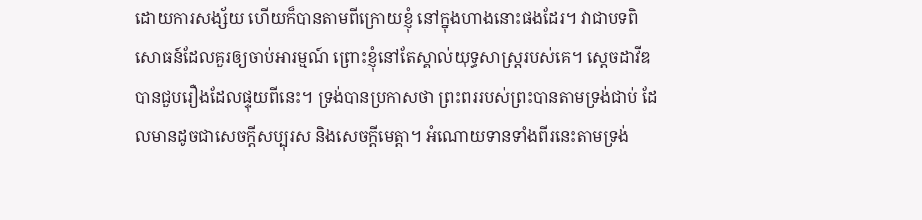ដោយការសង្ស័យ ហើយក៏បានតាមពីក្រោយខ្ញុំ នៅក្នុងហាងនោះផងដែរ។ វាជាបទពិសោធន៍ដែលគួរឲ្យចាប់អារម្មណ៍ ព្រោះខ្ញុំនៅតែស្គាល់យុទ្ធសាស្ត្ររបស់គេ។ ស្តេចដាវីឌបានជួបរឿងដែលផ្ទុយពីនេះ។ ទ្រង់បានប្រកាសថា ព្រះពររបស់ព្រះបានតាមទ្រង់ជាប់ ដែលមានដូចជាសេចក្តីសប្បុរស និងសេចក្តីមេត្តា។ អំណោយទានទាំងពីរនេះតាមទ្រង់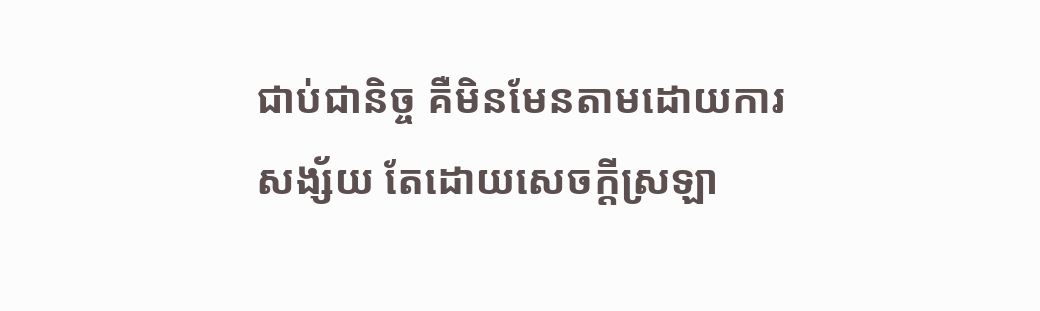ជាប់ជានិច្ច គឺមិនមែនតាមដោយការសង្ស័យ តែដោយសេចក្តីស្រឡា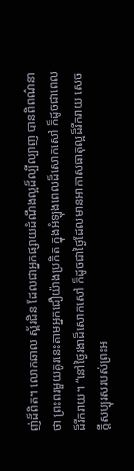ញ់ដ៏ពិត។ លោកឆាល ស្ព័រជិន ដែលជាអ្នកផ្សាយដំណឹងល្អដ៏ល្បីល្បាញ បានពិពណ៌នាថា ព្រះពរមួយគូរនេះតាមអ្នកជឿយ៉ាងប្រកិត ក្នុងអំឡុងពេលដ៏សោកសៅ ក៏ដូចជាពេលដ៏រីករាយ។ “នៅថ្ងៃរងាដ៏សោកសៅ ក៏ដូចជាថ្ងៃដែលមានអាកាសធាតុល្អដ៏រីករាយ សេចក្តីសប្បុរសរបស់ព្រះអ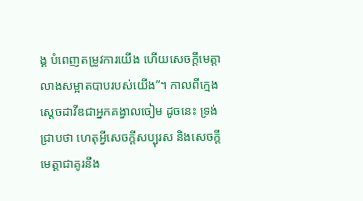ង្គ បំពេញតម្រូវការយើង ហើយសេចក្តីមេត្តាលាងសម្អាតបាបរបស់យើង”។ កាលពីក្មេង ស្តេចដាវីឌជាអ្នកគង្វាលចៀម ដូចនេះ ទ្រង់ជ្រាបថា ហេតុអ្វីសេចក្តីសប្បុរស និងសេចក្តីមេត្តាជាគូរនឹង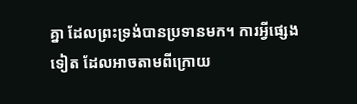គ្នា ដែលព្រះទ្រង់បានប្រទានមក។ ការអ្វីផ្សេងទៀត ដែលអាចតាមពីក្រោយ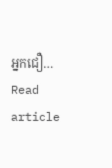អ្នកជឿ…
Read article